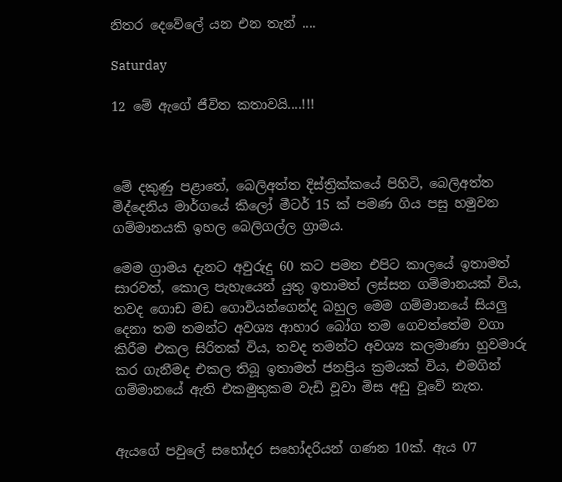නිතර දෙවේලේ යන එන තැන් ....

Saturday

12 මේ ඇගේ ජීවිත කතාවයි....!!!



මේ දකුණු පළාතේ, බෙලිඅත්ත දිස්ත්‍රික්කයේ පිහිටි, බෙලිඅත්ත මිද්දෙනිය මාර්ගයේ කිලෝ මීටර් 15 ක් පමණ ගිය පසු හමුවන ගම්මානයකි ඉහල බෙලිගල්ල ග්‍රාමය.

මෙම ග්‍රාමය දැනට අවුරුදු 60 කට පමන එපිට කාලයේ ඉතාමත් සාරවත්, කොල පැහැයෙන් යුතු ඉතාමත් ලස්සන ගම්මානයක් විය, තවද ගොඩ මඩ ගොවියන්ගෙන්ද බහුල මෙම ගම්මානයේ සියලු දෙනා තම තමන්ට අවශ්‍ය ආහාර බෝග තම ගෙවත්තේම වගා කිරීම එකල සිරිතක් විය, තවද තමන්ට අවශ්‍ය කලමාණා හුවමාරු කර ගැනීමද එකල තිබූ ඉතාමත් ජනප්‍රිය ක්‍රමයක් විය, එමගින් ගම්මානයේ ඇති එකමුතුකම වැඩි වූවා මිස අඩු වූවේ නැත.


ඇයගේ පවුලේ සහෝදර සහෝදරියන් ගණන 10ක්. ඇය 07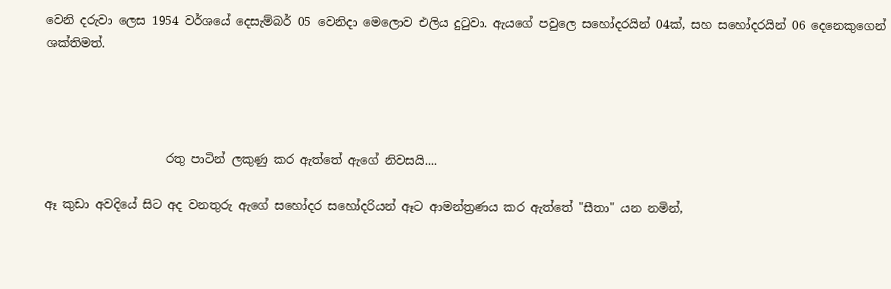වෙනි දරුවා ලෙස 1954 වර්ශයේ දෙසැම්බර් 05 වෙනිදා මෙලොව එලිය දුටුවා. ඇයගේ පවුලෙ සහෝදරයින් 04ක්, සහ සහෝදරයින් 06 දෙනෙකුගෙන් ශක්තිමත්.




                    රතු පාටින් ලකුණු කර ඇත්තේ ඇගේ නිවසයි....

ඈ කුඩා අවදියේ සිට අද වනතුරු ඇගේ සහෝදර සහෝදරියන් ඈට ආමන්ත්‍රණය කර ඇත්තේ "සීතා" යන නමින්,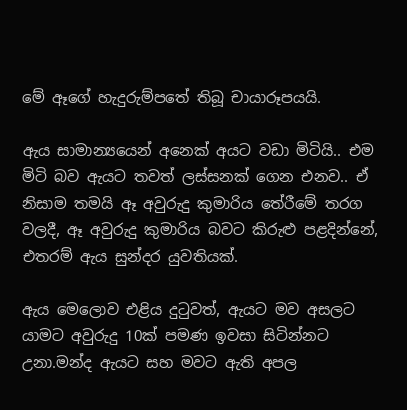මේ ඈගේ හැදුරුම්පතේ තිබූ චායාරූපයයි.

ඇය සාමාන්‍යයෙන් අනෙක් අයට වඩා මිටියි.. එම මිටි බව ඇයට තවත් ලස්සනක් ගෙන එනව.. ඒ නිසාම තමයි ඈ අවුරුදු කුමාරිය තේරීමේ තරග වලදී, ඈ අවුරුදු කුමාරිය බවට කිරුළු පළදින්නේ, එතරම් ඇය සුන්දර යුවතියක්.

ඇය මෙලොව එළිය දුටුවත්, ඇයට මව අසලට යාමට අවුරුදු 10ක් පමණ ඉවසා සිටින්නට උනා.මන්ද ඇයට සහ මවට ඇති අපල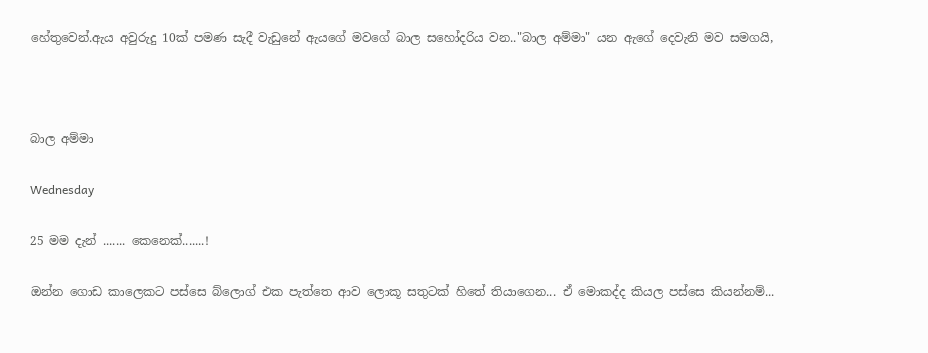හේතුවෙන්.ඇය අවුරුදු 10ක් පමණ සැදී වැඩුනේ ඇයගේ මවගේ බාල සහෝදරිය වන.."බාල අම්මා" යන ඇගේ දෙවැනි මව සමගයි,



බාල අම්මා

Wednesday

25 මම දැන් ....... කෙනෙක්.......!

ඔන්න ගොඩ කාලෙකට පස්සෙ බ්ලොග් එක පැත්තෙ ආව ලොකූ සතුටක් හිතේ තියාගෙන... ඒ මොකද්ද කියල පස්සෙ කියන්නම්...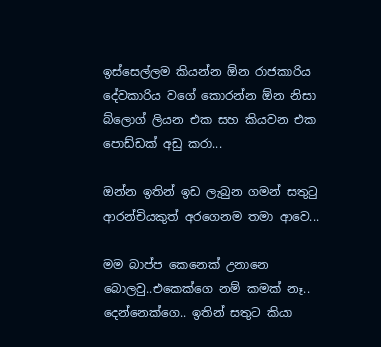ඉස්සෙල්ලම කියන්න ඕන රාජකාරිය දේවකාරිය වගේ කොරන්න ඕන නිසා බ්ලොග් ලියන එක සහ කියවන එක පොඩ්ඩක් අඩු කරා...

ඔන්න ඉතින් ඉඩ ලැබුන ගමන් සතුටු ආරන්චියකුත් අරගෙනම තමා ආවෙ...

මම බාප්ප කෙනෙක් උනානෙ බොලවු..එකෙක්ගෙ නම් කමක් නෑ.. දෙන්නෙක්ගෙ.. ඉතින් සතුට කියා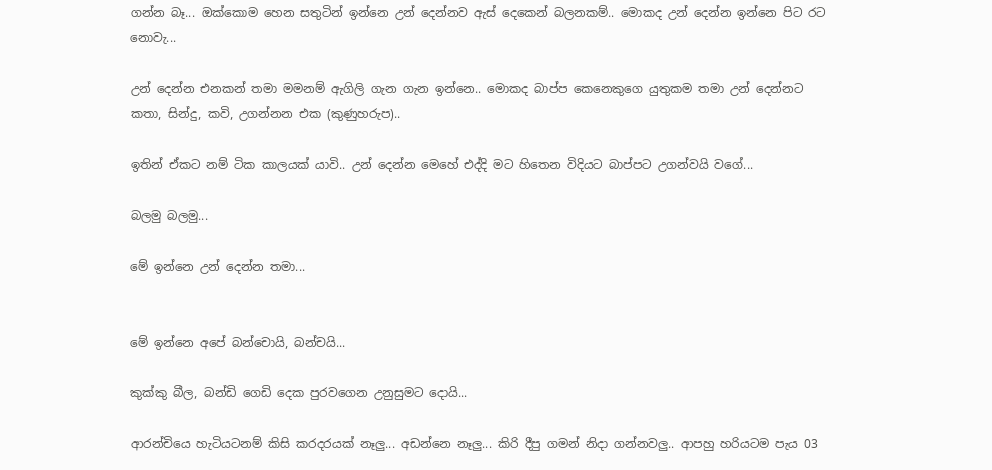ගන්න බෑ... ඔක්කොම හෙන සතුටින් ඉන්නෙ උන් දෙන්නව ඇස් දෙකෙන් බලනකම්.. මොකද උන් දෙන්න ඉන්නෙ පිට රට නොවැ...

උන් දෙන්න එනකන් තමා මමනම් ඇගිලි ගැන ගැන ඉන්නෙ.. මොකද බාප්ප කෙනෙකුගෙ යුතුකම තමා උන් දෙන්නට කතා, සින්දු, කවි, උගන්නන එක (කුණුහරුප)..

ඉතින් ඒකට නම් ටික කාලයක් යාවි.. උන් දෙන්න මෙහේ එද්දි මට හිතෙන විදියට බාප්පට උගන්වයි වගේ...

බලමු බලමු...

මේ ඉන්නෙ උන් දෙන්න තමා...


මේ ඉන්නෙ අපේ බන්චොයි, බන්චයි...

කුක්කු බීල, බන්ඩි ගෙඩි දෙක පුරවගෙන උනුසුමට දොයි...

ආරන්චියෙ හැටියටනම් කිසි කරදරයක් නෑලු... අඩන්නෙ නෑලු... කිරි දීපු ගමන් නිදා ගන්නවලු.. ආපහු හරියටම පැය 03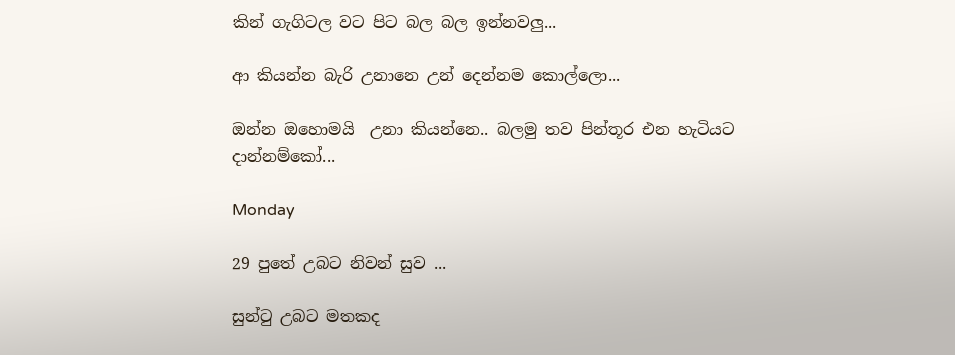කින් ගැගිටල වට පිට බල බල ඉන්නවලු...

ආ කියන්න බැරි උනානෙ උන් දෙන්නම කොල්ලො...

ඔන්න ඔහොමයි  උනා කියන්නෙ.. බලමු තව පින්තූර එන හැටියට දාන්නම්කෝ...

Monday

29 පුතේ උබට නිවන් සුව ...

සුන්ටු උබට මතකද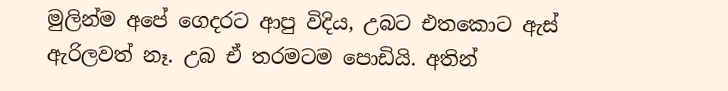මුලින්ම අපේ ගෙදරට ආපු විදිය, උබට එතකොට ඇස් ඇරිලවත් නෑ. උබ ඒ තරමටම පොඩියි. අතින්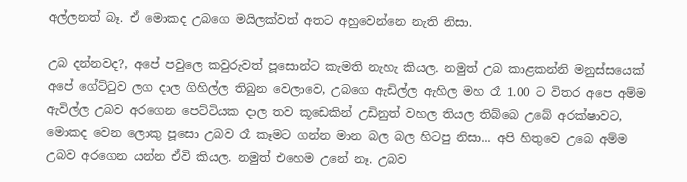අල්ලනත් බෑ. ඒ මොකද උබගෙ මයිලක්වත් අතට අහුවෙන්නෙ නැති නිසා.

උබ දන්නවද?, අපේ පවුලෙ කවුරුවත් පූසොන්ට කැමති නැහැ කියල. නමුත් උබ කාළකන්නි මනුස්සයෙක් අපේ ගේට්ටුව ලග දාල ගිහිල්ල තිබුන වෙලාවෙ, උබගෙ ඇඩිල්ල ඇහිල මහ රෑ 1.00 ට විතර අපෙ අම්ම ඇවිල්ල උබව අරගෙන පෙට්ටියක දාල තව කූඩෙකින් උඩිනුත් වහල තියල තිබ්බෙ උබේ අරක්ෂාවට, මොකද වෙන ලොකු පූසො උබව රෑ කෑමට ගන්න මාන බල බල හිටපු නිසා... අපි හිතුවෙ උබෙ අම්ම උබව අරගෙන යන්න ඒවි කියල. නමුත් එහෙම උනේ නෑ. උබව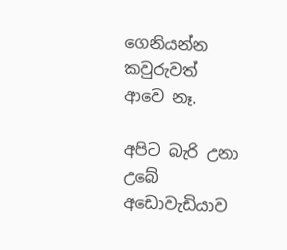ගෙනියන්න කවුරුවත් ආවෙ නෑ.

අපිට බැරි උනා උබේ අඩොවැඩියාව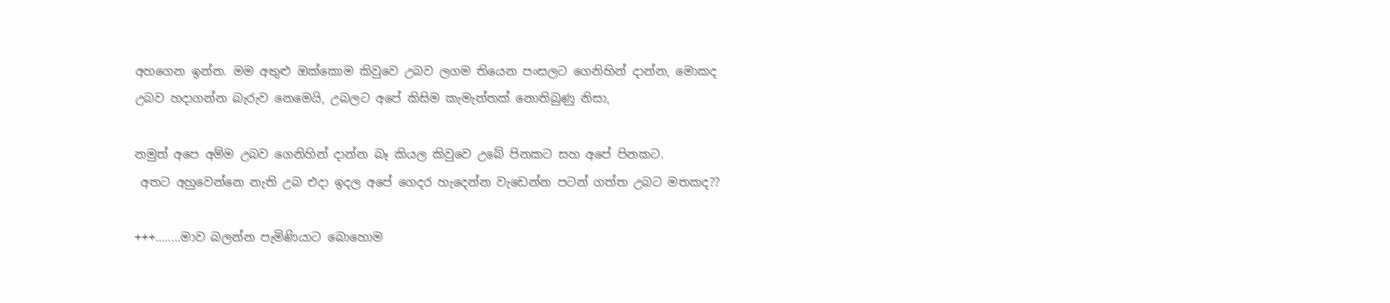අහගෙන ඉන්න. මම අතුළු ඔක්කොම කිවුවෙ උබව ලගම තියෙන පංසලට ගෙනිහින් දාන්න, මොකද උබව හදාගන්න බැරුව නෙමෙයි, උබලට අපේ කිසිම කැමැත්තක් නොතිබුණු නිසා,

නමුත් අපෙ අම්ම උබව ගෙනිහින් දාන්න බෑ කියල කිවුවෙ උබේ පිනකට සහ අපේ පිනකට.
 අතට අහුවෙන්නෙ නැති උබ එදා ඉදල අපේ ගෙදර හැදෙන්න වැඩෙන්න පටන් ගත්ත උබට මතකද??

+++........මාව බලන්න පැමිණියාට බොහොම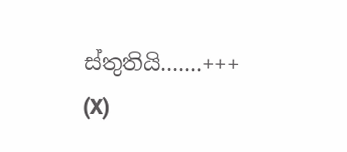ස්තුතියි.......+++
(X)